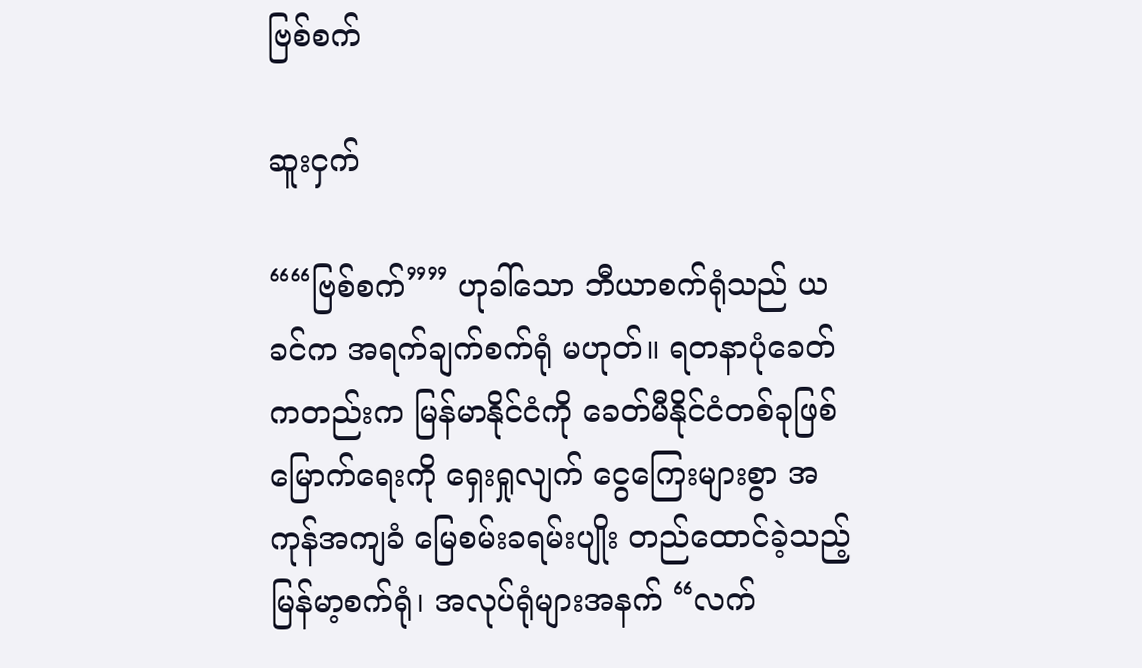ဗြစ်စက်

ဆူးငှက်

““ဗြစ်စက်”” ဟုခါ်သော ဘီယာစက်ရုံသည် ယခင်က အရက်ချက်စက်ရုံ မဟုတ်။ ရတနာပုံခေတ်ကတည်းက မြန်မာနိုင်ငံကို ခေတ်မီနိုင်ငံတစ်ခုဖြစ်မြောက်ရေးကို ရှေးရှုလျက် ငွေကြေးများစွာ အကုန်အကျခံ မြေစမ်းခရမ်းပျိုး တည်ထောင်ခဲ့သည့် မြန်မာ့စက်ရုံ၊ အလုပ်ရုံများအနက် “လက်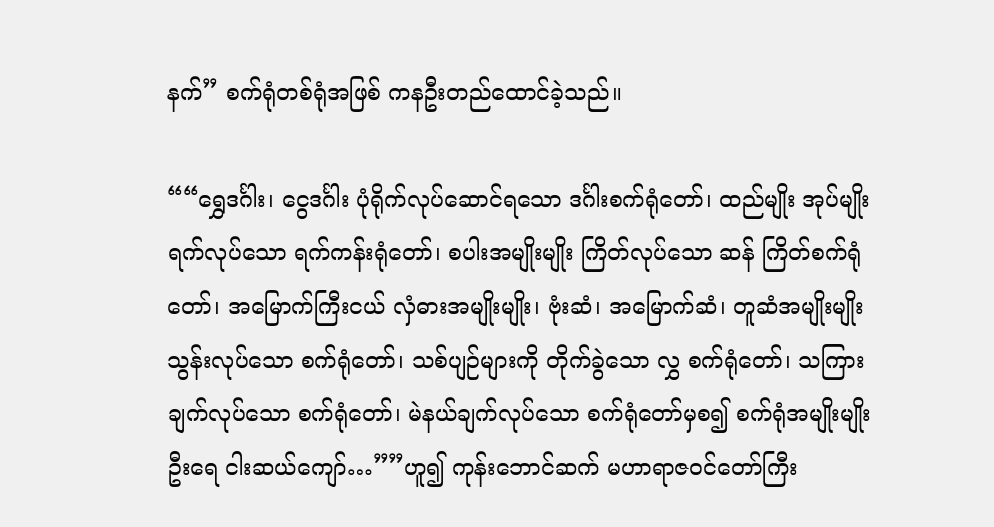နက်” စက်ရုံတစ်ရုံအဖြစ် ကနဦးတည်ထောင်ခဲ့သည်။

““ရွှေဒင်္ဂါး၊ ငွေဒင်္ဂါး ပုံရိုက်လုပ်ဆောင်ရသော ဒင်္ဂါးစက်ရုံတော်၊ ထည်မျိုး အုပ်မျိုး ရက်လုပ်သော ရက်ကန်းရုံတော်၊ စပါးအမျိုးမျိုး ကြိတ်လုပ်သော ဆန် ကြိတ်စက်ရုံတော်၊ အမြောက်ကြီးငယ် လှံဓားအမျိုးမျိုး၊ ဗုံးဆံ၊ အမြောက်ဆံ၊ တူဆံအမျိုးမျိုး သွန်းလုပ်သော စက်ရုံတော်၊ သစ်ပျဉ်များကို တိုက်ခွဲသော လွှ စက်ရုံတော်၊ သကြားချက်လုပ်သော စက်ရုံတော်၊ မဲနယ်ချက်လုပ်သော စက်ရုံတော်မှစ၍ စက်ရုံအမျိုးမျိုး ဦးရေ ငါးဆယ်ကျော်…””ဟူ၍ ကုန်းဘောင်ဆက် မဟာရာဇဝင်တော်ကြီး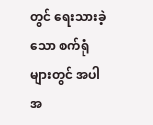တွင် ရေးသားခဲ့သော စက်ရုံများတွင် အပါအ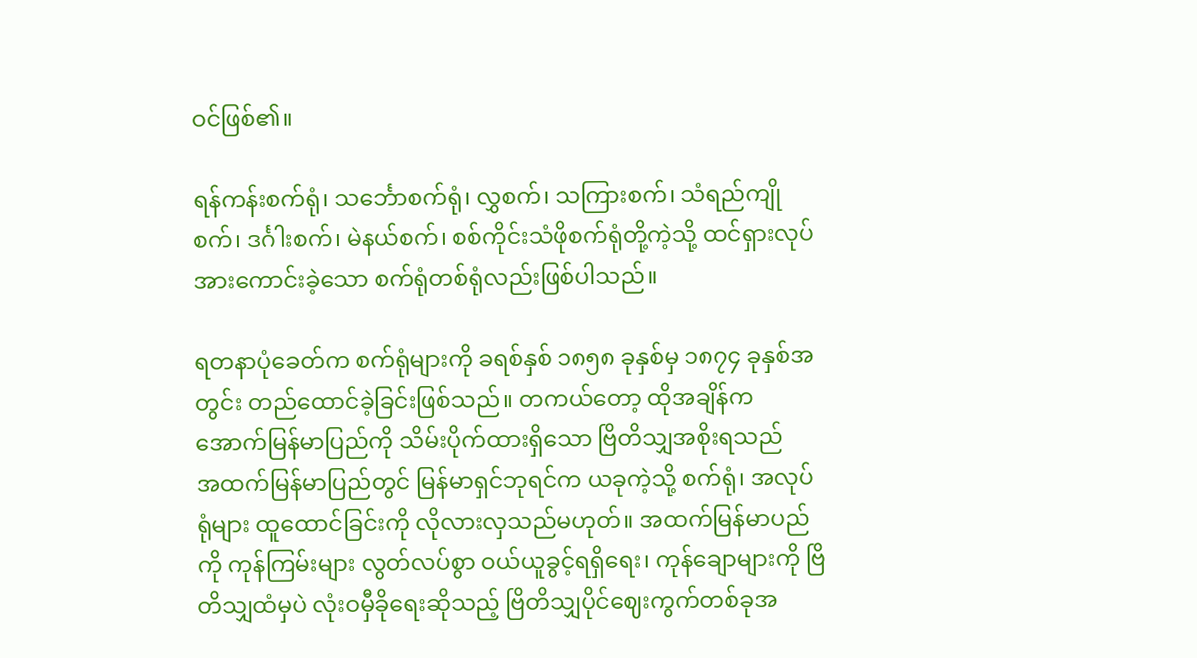ဝင်ဖြစ်၏။

ရန်ကန်းစက်ရုံ၊ သင်္ဘောစက်ရုံ၊ လွှစက်၊ သကြားစက်၊ သံရည်ကျိုစက်၊ ဒင်္ဂါးစက်၊ မဲနယ်စက်၊ စစ်ကိုင်းသံဖိုစက်ရုံတို့ကဲ့သို့ ထင်ရှားလုပ်အားကောင်းခဲ့သော စက်ရုံတစ်ရုံလည်းဖြစ်ပါသည်။

ရတနာပုံခေတ်က စက်ရုံများကို ခရစ်နှစ် ၁၈၅၈ ခုနှစ်မှ ၁၈၇၄ ခုနှစ်အတွင်း တည်ထောင်ခဲ့ခြင်းဖြစ်သည်။ တကယ်တော့ ထိုအချိန်က အောက်မြန်မာပြည်ကို သိမ်းပိုက်ထားရှိသော ဗြိတိသျှအစိုးရသည်
အထက်မြန်မာပြည်တွင် မြန်မာရှင်ဘုရင်က ယခုကဲ့သို့ စက်ရုံ၊ အလုပ်ရုံများ ထူထောင်ခြင်းကို လိုလားလှသည်မဟုတ်။ အထက်မြန်မာပည်ကို ကုန်ကြမ်းများ လွတ်လပ်စွာ ဝယ်ယူခွင့်ရရှိရေး၊ ကုန်ချောများကို ဗြိတိသျှထံမှပဲ လုံးဝမှီခိုရေးဆိုသည့် ဗြိတိသျှပိုင်ဈေးကွက်တစ်ခုအ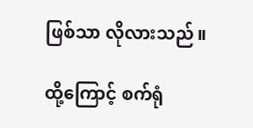ဖြစ်သာ လိုလားသည်။

ထို့ကြောင့် စက်ရုံ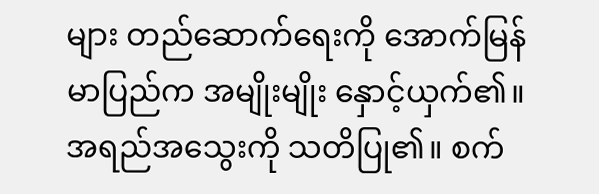များ တည်ဆောက်ရေးကို အောက်မြန်မာပြည်က အမျိုးမျိုး နှောင့်ယှက်၏။ အရည်အသွေးကို သတိပြု၏။ စက်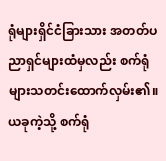ရုံများရှိင်ငံခြားသား အတတ်ပညာရှင်များထံမှလည်း စက်ရုံများသတင်းထောက်လှမ်း၏။ ယခုကဲ့သို့ စက်ရုံ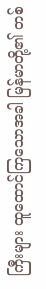ကြီးများ ထူထောင်ကြသောအခါ မြန်မာတို့၏ တစ်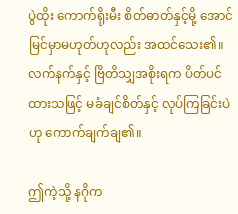ပွဲထိုး ကောက်ရိုးမီး စိတ်ဓာတ်နှင့်မို့ အောင်မြင်မှာမဟုတ်ဟုလည်း အထင်သေး၏။ လက်နက်နှင့် ဗြိတိသျှအစိုးရက ပိတ်ပင်ထားသဖြင့် မခံချင်စိတ်နှင့် လုပ်ကြခြင်းပဲဟု ကောက်ချက်ချ၏။

ဤကဲ့သို့ နဂိုက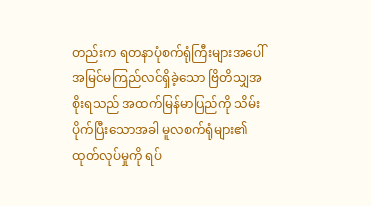တည်းက ရတနာပုံစက်ရုံကြီးများအပေါ် အမြင်မကြည်လင်ရှိခဲ့သော ဗြိတိသျှအစိုးရသည် အထက်မြန်မာပြည်ကို သိမ်းပိုက်ပြီးသောအခါ မူလစက်ရုံများ၏ ထုတ်လုပ်မှုကို ရပ်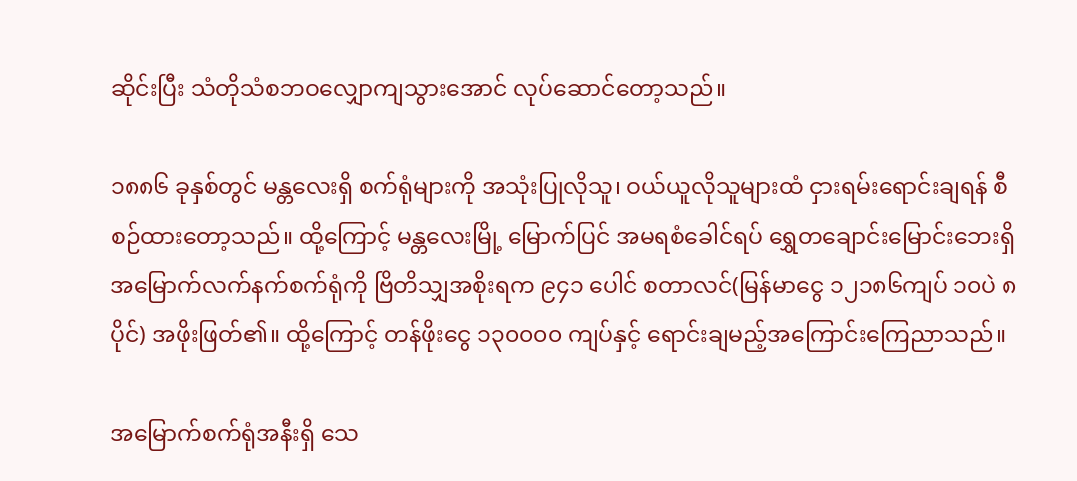ဆိုင်းပြီး သံတိုသံစဘဝလျှောကျသွားအောင် လုပ်ဆောင်တော့သည်။

၁၈၈၆ ခုနှစ်တွင် မန္တလေးရှိ စက်ရုံများကို အသုံးပြုလိုသူ၊ ဝယ်ယူလိုသူများထံ ငှားရမ်းရောင်းချရန် စီစဉ်ထားတော့သည်။ ထို့ကြောင့် မန္တလေးမြို့ မြောက်ပြင် အမရစံခေါင်ရပ် ရွှေတချောင်းမြောင်းဘေးရှိ အမြောက်လက်နက်စက်ရုံကို ဗြိတိသျှအစိုးရက ၉၄၁ ပေါင် စတာလင်(မြန်မာငွေ ၁၂၁၈၆ကျပ် ၁၀ပဲ ၈ပိုင်) အဖိုးဖြတ်၏။ ထို့ကြောင့် တန်ဖိုးငွေ ၁၃၀၀၀၀ ကျပ်နှင့် ရောင်းချမည့်အကြောင်းကြေညာသည်။

အမြောက်စက်ရုံအနီးရှိ သေ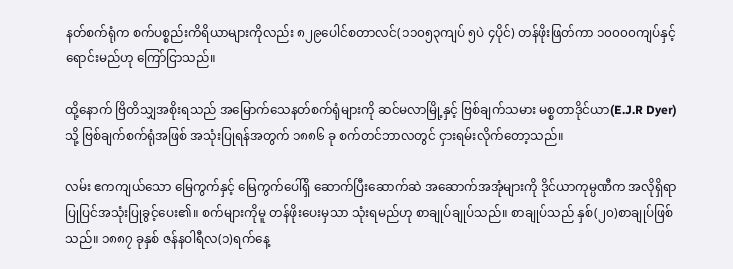နတ်စက်ရုံက စက်ပစ္စည်းကိရိယာများကိုလည်း ၈၂၉ပေါင်စတာလင်(၁၁၀၅၃ကျပ် ၅ပဲ ၄ပိုင်) တန်ဖိုးဖြတ်ကာ ၁၀၀၀၀ကျပ်နှင့် ရောင်းမည်ဟု ကြော်ငြာသည်။

ထို့နောက် ဗြိတိသျှအစိုးရသည် အမြောက်သေနတ်စက်ရုံများကို ဆင်မလာမြို့နှင့် ဗြစ်ချက်သမား မစ္စတာဒိုင်ယာ(E.J.R Dyer)သို့ ဗြစ်ချက်စက်ရုံအဖြစ် အသုံးပြုရန်အတွက် ၁၈၈၆ ခု စက်တင်ဘာလတွင် ငှားရမ်းလိုက်တော့သည်။

လမ်း ဧကကျယ်သော မြေကွက်နှင့် မြေကွက်ပေါ်ရှိ ဆောက်ပြီးဆောက်ဆဲ အဆောက်အအုံများကို ဒိုင်ယာကုမ္ပဏီက အလိုရှိရာပြုပြင်အသုံးပြုခွင့်ပေး၏။ စက်များကိုမူ တန်ဖိုးပေးမှသာ သုံးရမည်ဟု စာချုပ်ချုပ်သည်။ စာချုပ်သည် နှစ်(၂၀)စာချုပ်ဖြစ်သည်။ ၁၈၈၇ ခုနှစ် ဇန်နဝါရီလ(၁)ရက်နေ့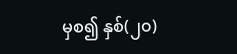မှစ၍ နှစ်(၂၀)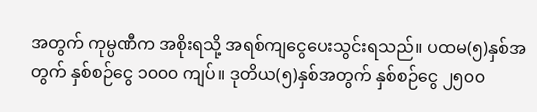အတွက် ကုမ္ပဏီက အစိုးရသို့ အရစ်ကျငွေပေးသွင်းရသည်။ ပထမ(၅)နှစ်အတွက် နှစ်စဉ်ငွေ ၁၀၀၀ ကျပ်။ ဒုတိယ(၅)နှစ်အတွက် နှစ်စဉ်ငွေ ၂၅၀၀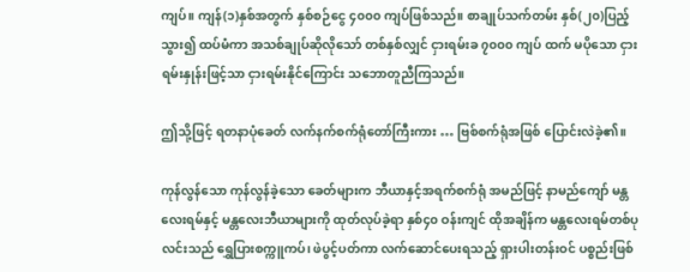ကျပ်။ ကျန်(၁)နှစ်အတွက် နှစ်စဉ်ငွေ ၄၀၀၀ ကျပ်ဖြစ်သည်။ စာချုပ်သက်တမ်း နှစ်(၂၀)ပြည့် သွား၍ ထပ်မံကာ အသစ်ချုပ်ဆိုလိုသော် တစ်နှစ်လျှင် ငှားရမ်းခ ၇၀၀၀ ကျပ် ထက် မပိုသော ငှားရမ်းနှုန်းဖြင့်သာ ငှားရမ်းနိုင်ကြောင်း သဘောတူညီကြသည်။

ဤသို့ဖြင့် ရတနာပုံခေတ် လက်နက်စက်ရုံတော်ကြီးကား … ဗြစ်စက်ရုံအဖြစ် ပြောင်းလဲခဲ့၏။

ကုန်လွန်သော ကုန်လွန်ခဲ့သော ခေတ်များက ဘီယာနှင့်အရက်စက်ရုံ အမည်ဖြင့် နာမည်ကျော် မန္တလေးရမ်နှင့် မန္တလေးဘီယာများကို ထုတ်လုပ်ခဲ့ရာ နှစ်၄၀ ဝန်းကျင် ထိုအချိန်က မန္တလေးရမ်တစ်ပုလင်းသည် ရွှေပြားစက္ကူကပ်၊ ဖဲပွင့်ပတ်ကာ လက်ဆောင်ပေးရသည့် ရှားပါးတန်းဝင် ပစ္စည်းဖြစ်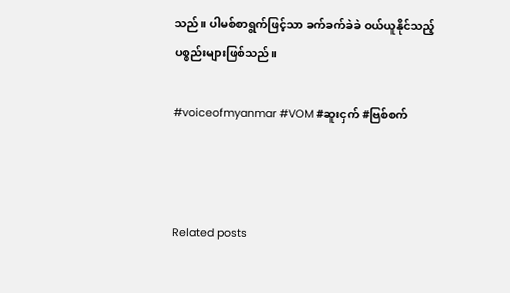သည်။ ပါမစ်စာရွက်ဖြင့်သာ ခက်ခက်ခဲခဲ ဝယ်ယူနိုင်သည့် ပစ္စည်းများဖြစ်သည်။

#voiceofmyanmar #VOM #ဆူးငှက် #ဗြစ်စက်



Related posts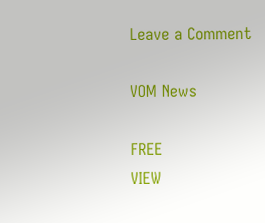Leave a Comment

VOM News

FREE
VIEW